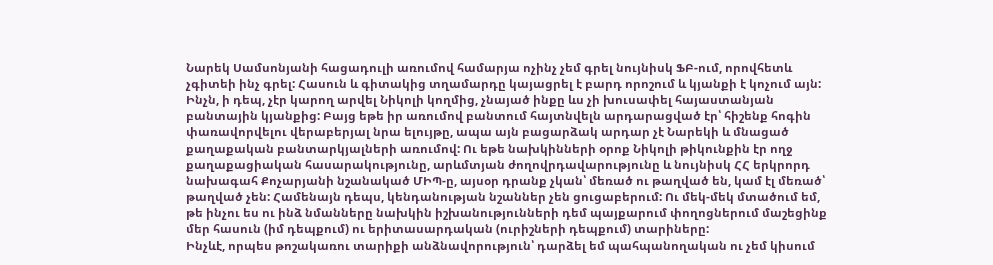Նարեկ Սամսոնյանի հացադուլի առումով համարյա ոչինչ չեմ գրել նույնիսկ ՖԲ-ում, որովհետև չգիտեի ինչ գրել: Հասուն և գիտակից տղամարդը կայացրել է բարդ որոշում և կյանքի է կոչում այն: Ինչն, ի դեպ, չէր կարող արվել Նիկոլի կողմից, չնայած ինքը ևս չի խուսափել հայաստանյան բանտային կյանքից: Բայց եթե իր առումով բանտում հայտնվելն արդարացված էր՝ հիշենք հոգին փառավորվելու վերաբերյալ նրա ելույթը, ապա այն բացարձակ արդար չէ Նարեկի և մնացած քաղաքական բանտարկյալների առումով: Ու եթե նախկինների օրոք Նիկոլի թիկունքին էր ողջ քաղաքացիական հասարակությունը, արևմտյան ժողովրդավարությունը և նույնիսկ ՀՀ երկրորդ նախագահ Քոչարյանի նշանակած ՄԻՊ-ը, այսօր դրանք չկան՝ մեռած ու թաղված են, կամ էլ մեռած՝ թաղված չեն: Համենայն դեպս, կենդանության նշաններ չեն ցուցաբերում: Ու մեկ-մեկ մտածում եմ, թե ինչու ես ու ինձ նմանները նախկին իշխանությունների դեմ պայքարում փողոցներում մաշեցինք մեր հասուն (իմ դեպքում) ու երիտասարդական (ուրիշների դեպքում) տարիները:
Ինչևէ, որպես թոշակառու տարիքի անձնավորություն՝ դարձել եմ պահպանողական ու չեմ կիսում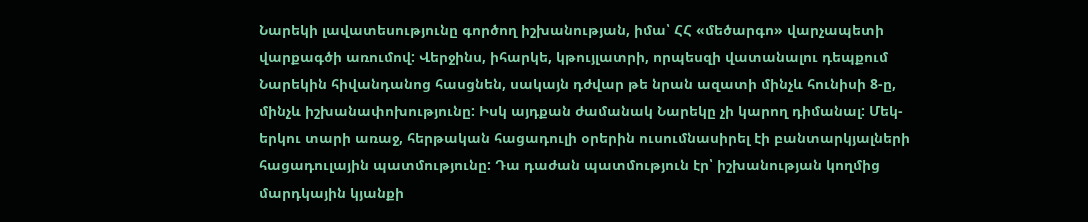Նարեկի լավատեսությունը գործող իշխանության, իմա՝ ՀՀ «մեծարգո» վարչապետի վարքագծի առումով: Վերջինս, իհարկե, կթույլատրի, որպեսզի վատանալու դեպքում Նարեկին հիվանդանոց հասցնեն, սակայն դժվար թե նրան ազատի մինչև հունիսի 8-ը, մինչև իշխանափոխությունը: Իսկ այդքան ժամանակ Նարեկը չի կարող դիմանալ: Մեկ-երկու տարի առաջ, հերթական հացադուլի օրերին ուսումնասիրել էի բանտարկյալների հացադուլային պատմությունը: Դա դաժան պատմություն էր՝ իշխանության կողմից մարդկային կյանքի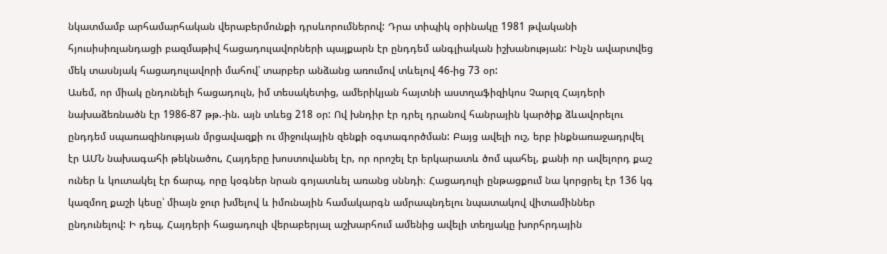նկատմամբ արհամարհական վերաբերմունքի դրսևորումներով: Դրա տիպիկ օրինակը 1981 թվականի հյուսիսիռլանդացի բազմաթիվ հացադուլավորների պայքարն էր ընդդեմ անգլիական իշխանության: Ինչն ավարտվեց մեկ տասնյակ հացադուլավորի մահով՝ տարբեր անձանց առումով տևելով 46-ից 73 օր:
Ասեմ, որ միակ ընդունելի հացադուլն, իմ տեսակետից, ամերիկյան հայտնի աստղաֆիզիկոս Չարլզ Հայդերի նախաձեռնածն էր 1986-87 թթ.-ին. այն տևեց 218 օր: Ով խնդիր էր դրել դրանով հանրային կարծիք ձևավորելու ընդդեմ սպառազինության մրցավազքի ու միջուկային զենքի օգտագործման: Բայց ավելի ուշ, երբ ինքնառաջադրվել էր ԱՄՆ նախագահի թեկնածու, Հայդերը խոստովանել էր, որ որոշել էր երկարատև ծոմ պահել, քանի որ ավելորդ քաշ ուներ և կուտակել էր ճարպ, որը կօգներ նրան գոյատևել առանց սննդի։ Հացադուլի ընթացքում նա կորցրել էր 136 կգ կազմող քաշի կեսը՝ միայն ջուր խմելով և իմունային համակարգն ամրապնդելու նպատակով վիտամիններ ընդունելով: Ի դեպ, Հայդերի հացադուլի վերաբերյալ աշխարհում ամենից ավելի տեղյակը խորհրդային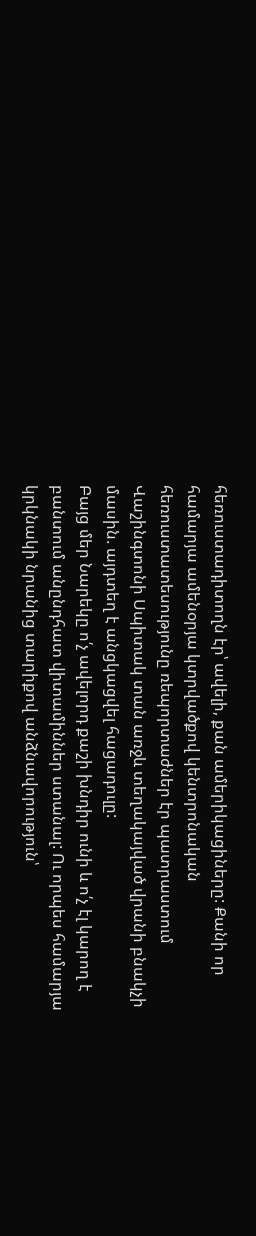հեռուստադիտողն էր՝ ավելի, քան ամերիկացիները: Քանի որ համարյա ամենօրյա կտրվածքով կենտրոնական հեռուստատեսությունը ռեպորտաժներ էր պատրաստում Վաշինգտոնի Սպիտակ տան առջև տեղակայված վրանի բնակչի մասին. այդտեղ է անցկացվել հացադուլը:
Բայց մեր Նարեկը ո՛չ ավելորդ քաշի խնդիր ունի և ո՛չ էլ կարող է բանտում անընդհատ վիտամիններ ստանալ: Ու որպես համարյա կրկնակի նրանից տարիքով անձնավորություն՝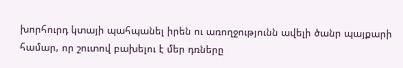խորհուրդ կտայի պահպանել իրեն ու առողջությունն ավելի ծանր պայքարի համար, որ շուտով բախելու է մեր դռները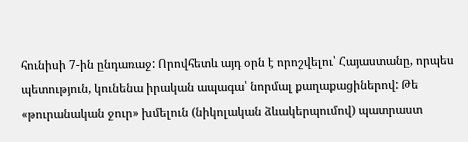հունիսի 7-ին ընդառաջ: Որովհետև այդ օրն է որոշվելու՝ Հայաստանը, որպես պետություն, կունենա իրական ապագա՝ նորմալ քաղաքացիներով: Թե «թուրանական ջուր» խմելուն (նիկոլական ձևակերպումով) պատրաստ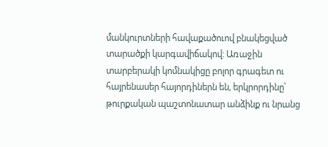մանկուրտների հավաքածուով բնակեցված տարածքի կարգավիճակով: Առաջին տարբերակի կոմնակիցը բոլոր գրագետ ու հայրենասեր հայորդիներն են, երկրորդինը՝ թուրքական պաշտոնատար անձինք ու նրանց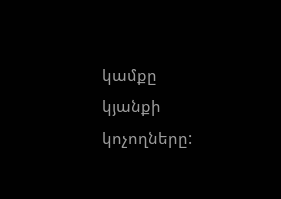կամքը կյանքի կոչողները: